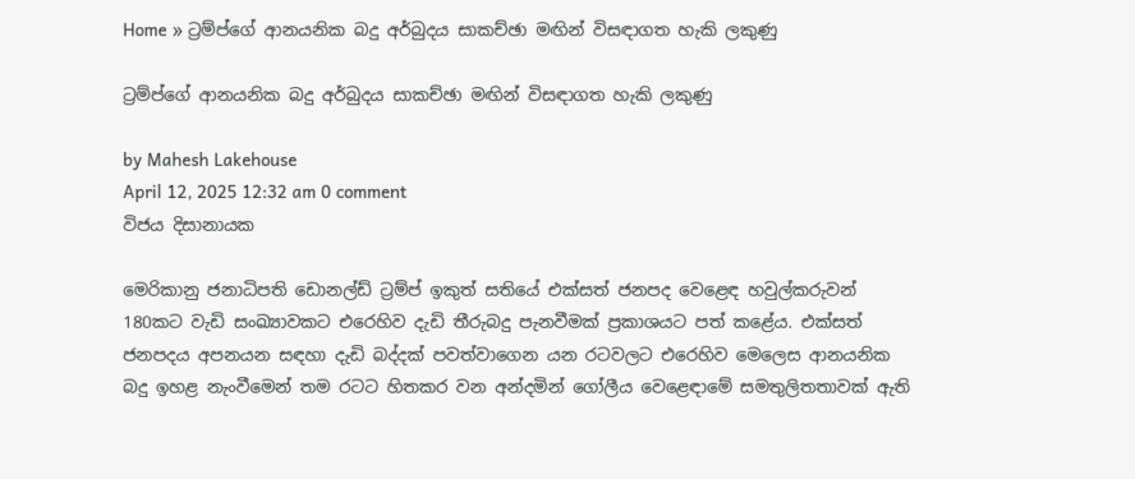Home » ට්‍රම්ප්ගේ ආනයනික බදු අර්බුදය සාකච්ඡා මඟින් විසඳාගත හැකි ලකුණු

ට්‍රම්ප්ගේ ආනයනික බදු අර්බුදය සාකච්ඡා මඟින් විසඳාගත හැකි ලකුණු

by Mahesh Lakehouse
April 12, 2025 12:32 am 0 comment
විජය දිසානායක

මෙරිකානු ජනාධිපති ඩොනල්ඩ් ට්‍රම්ප් ඉකුත් සතියේ එක්සත් ජනපද වෙළෙඳ හවුල්කරුවන් 180කට වැඩි සංඛ්‍යාවකට එරෙහිව දැඩි තීරුබදු පැනවීමක් ප්‍රකාශයට පත් කළේය. එක්සත් ජනපදය අපනයන සඳහා දැඩි බද්දක් පවත්වාගෙන යන රටවලට එරෙහිව මෙලෙස ආනයනික බදු ඉහළ නැංවීමෙන් තම රටට හිතකර වන අන්දමින් ගෝලීය වෙළෙඳාමේ සමතුලිතතාවක් ඇති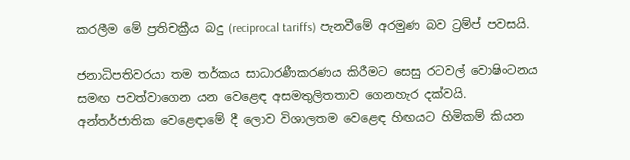කරලීම මේ ප්‍රතිචක්‍රීය බදු (reciprocal tariffs) පැනවීමේ අරමුණ බව ට්‍රම්ප් පවසයි.

ජනාධිපතිවරයා තම තර්කය සාධාරණීකරණය කිරීමට සෙසු රටවල් වොෂිංටනය සමඟ පවත්වාගෙන යන වෙළෙඳ අසමතුලිතතාව ගෙනහැර දක්වයි. අන්තර්ජාතික වෙළෙඳාමේ දී ලොව විශාලතම වෙළෙඳ හිඟයට හිමිකම් කියන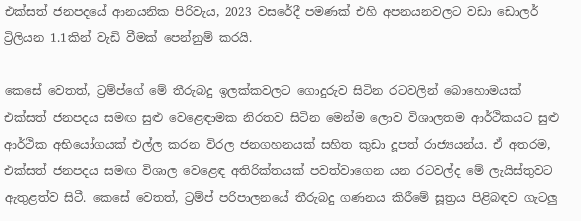එක්සත් ජනපද‍යේ ආනයනික පිරිවැය, 2023 වසරේදී පමණක් එහි අපනයනවලට වඩා ඩොලර් ට්‍රිලියන 1.1කින් වැඩි වීමක් පෙන්නුම් කරයි.

කෙසේ වෙතත්, ට්‍රම්ප්ගේ මේ තීරුබදු ඉලක්කවලට ගොදුරුව සිටින රටවලින් බොහොමයක් එක්සත් ජනපදය සමඟ සුළු වෙළෙඳාමක නිරතව සිටින මෙන්ම ලොව විශාලතම ආර්ථිකයට සුළු ආර්ථික අභියෝගයක් එල්ල කරන විරල ජනගහනයක් සහිත කුඩා දූපත් රාජ්‍යයන්ය. ඒ අතරම, එක්සත් ජනපදය සමඟ විශාල වෙළෙඳ අතිරික්තයක් පවත්වාගෙන යන රටවල්ද මේ ලැයිස්තුවට ඇතුළත්ව සිටී. කෙසේ වෙතත්, ට්‍රම්ප් පරිපාලනයේ තීරුබදු ගණනය කිරීමේ සූත්‍රය පිළිබඳව ගැටලු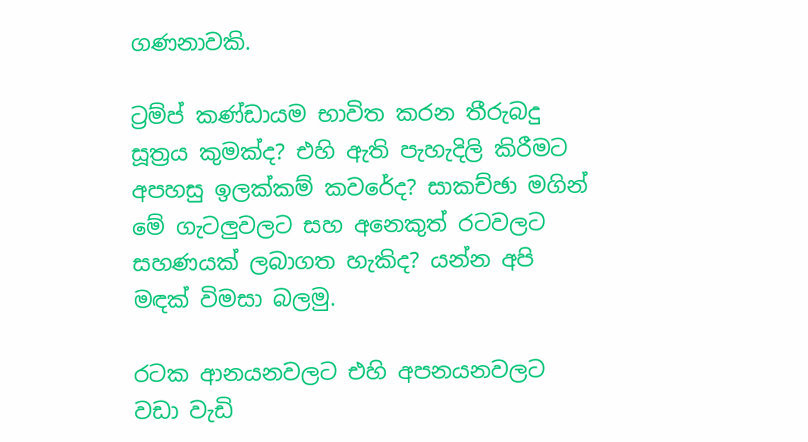ගණනාවකි.

ට්‍රම්ප් කණ්ඩායම භාවිත කරන තීරුබදු සූත්‍රය කුමක්ද? එහි ඇති පැහැදිලි කිරීමට අපහසු ඉලක්කම් කවරේද? සාකච්ඡා මගින් මේ ගැටලුවලට සහ අනෙකුත් රටවලට සහණයක් ලබාගත හැකිද? යන්න අපි මඳක් විමසා බලමු.

රටක ආනයනවලට එහි අපනයනවලට වඩා වැඩි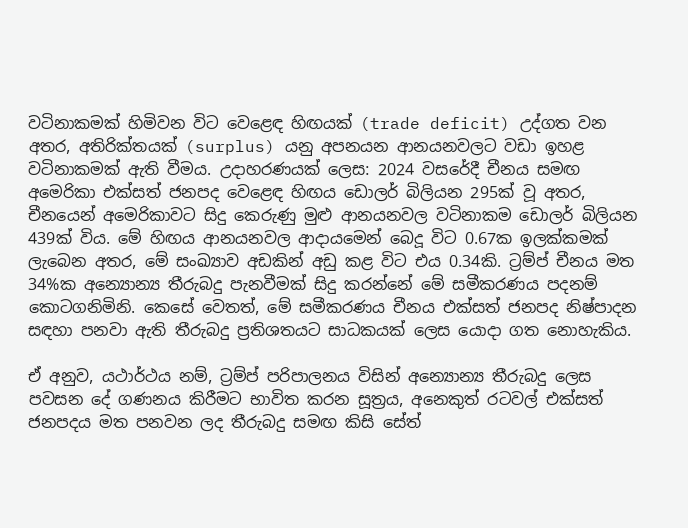වටිනාකමක් හිමිවන විට වෙළෙඳ හිඟයක් (trade deficit) උද්ගත වන අතර, අතිරික්තයක් (surplus) යනු අපනයන ආනයනවලට වඩා ඉහළ වටිනාකමක් ඇති වීමය. උදාහරණයක් ලෙස: 2024 වසරේදී චීනය සමඟ අමෙරිකා එක්සත් ජනපද වෙළෙඳ හිඟය ඩොලර් බිලියන 295ක් වූ අතර, චීනයෙන් අමෙරිකාවට සිදු කෙරුණු මුළු ආනයනවල වටිනාකම ඩොලර් බිලියන 439ක් විය. මේ හිඟය ආනයනවල ආදායමෙන් බෙදූ විට 0.67ක ඉලක්කමක් ලැබෙන අතර, මේ සංඛ්‍යාව අඩකින් අඩු කළ විට එය 0.34කි. ට්‍රම්ප් චීනය මත 34%ක අන්‍යොන්‍ය තීරුබදු පැනවීමක් සිදු කරන්නේ මේ සමීකරණය පදනම් කොටගනිමිනි. කෙසේ වෙතත්, මේ සමීකරණය චීනය එක්සත් ජනපද නිෂ්පාදන සඳහා පනවා ඇති තීරුබදු ප්‍රතිශතයට සාධකයක් ලෙස යොදා ගත නොහැකිය.

ඒ අනුව, යථාර්ථය නම්, ට්‍රම්ප් පරිපාලනය විසින් අන්‍යොන්‍ය තීරුබදු ලෙස පවසන දේ ගණනය කිරීමට භාවිත කරන සූත්‍රය, අනෙකුත් රටවල් එක්සත් ජනපදය මත පනවන ලද තීරුබදු සමඟ කිසි සේත්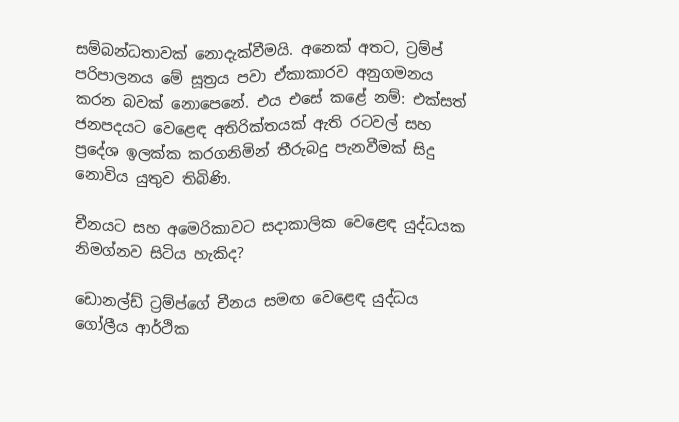සම්බන්ධතාවක් නොදැක්වීමයි. අනෙක් අතට, ට්‍රම්ප් පරිපාලනය මේ සූත්‍රය පවා ඒකාකාරව අනුගමනය කරන බවක් නොපෙනේ. එය එසේ කළේ නම්: එක්සත් ජනපදයට වෙළෙඳ අතිරික්තයක් ඇති රටවල් සහ ප්‍රදේශ ඉලක්ක කරගනිමින් තීරුබදු පැනවීමක් සිදු නොවිය යුතුව තිබිණි.

චීනයට සහ අමෙරිකාවට සදාකාලික වෙළෙඳ යුද්ධයක නිමග්නව සිටිය හැකිද?

ඩොනල්ඩ් ට්‍රම්ප්ගේ චීනය සමඟ වෙළෙඳ යුද්ධය ගෝලීය ආර්ථික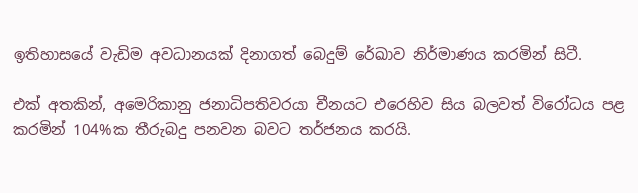ඉතිහාසයේ වැඩිම අවධානයක් දිනාගත් බෙදුම් රේඛාව නිර්මාණය කරමින් සිටී.

එක් අතකින්, අමෙරිකානු ජනාධිපතිවරයා චීනයට එරෙහිව සිය බලවත් විරෝධය පළ කරමින් 104%ක තීරුබදු පනවන බවට තර්ජනය කරයි.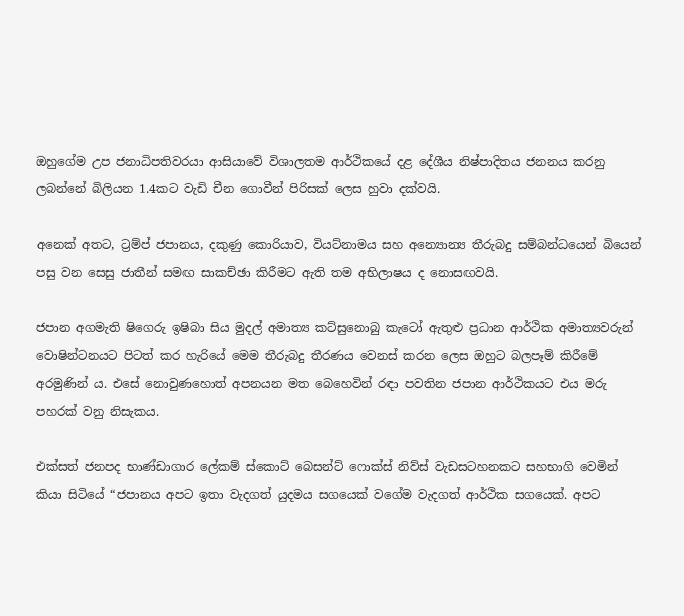ඔහුගේම උප ජනාධිපතිවරයා ආසියාවේ විශාලතම ආර්ථිකයේ දළ දේශීය නිෂ්පාදිතය ජනනය කරනු ලබන්නේ බිලියන 1.4කට වැඩි චීන ගොවීන් පිරිසක් ලෙස හුවා දක්වයි.

අනෙක් අතට, ට්‍රම්ප් ජපානය, දකුණු කොරියාව, වියට්නාමය සහ අන්‍යොන්‍ය තීරුබදු සම්බන්ධයෙන් බියෙන් පසු වන සෙසු ජාතීන් සමඟ සාකච්ඡා කිරීමට ඇති තම අභිලාෂය ද නොසඟවයි.

ජපාන අගමැති ෂිගෙරු ඉෂිබා සිය මුදල් අමාත්‍ය කට්සුනොබු කැටෝ ඇතුළු ප්‍රධාන ආර්ථික අමාත්‍යවරුන් වොෂින්ටනයට පිටත් කර හැරියේ මෙම තීරුබදු තීරණය වෙනස් කරන ලෙස ඔහුට බලපෑම් කිරීමේ අරමුණින් ය. එසේ නොවුණහොත් අපනයන මත බෙහෙවින් රඳා පවතින ජපාන ආර්ථිකයට එය මරු පහරක් වනු නිසැකය.

එක්සත් ජනපද භාණ්ඩාගාර ලේකම් ස්කොට් බෙසන්ට් ෆොක්ස් නිව්ස් වැඩසටහනකට සහභාගි වෙමින් කියා සිටියේ “ජපානය අපට ඉතා වැදගත් යුදමය සගයෙක් වගේම වැදගත් ආර්ථික සගයෙක්. අපට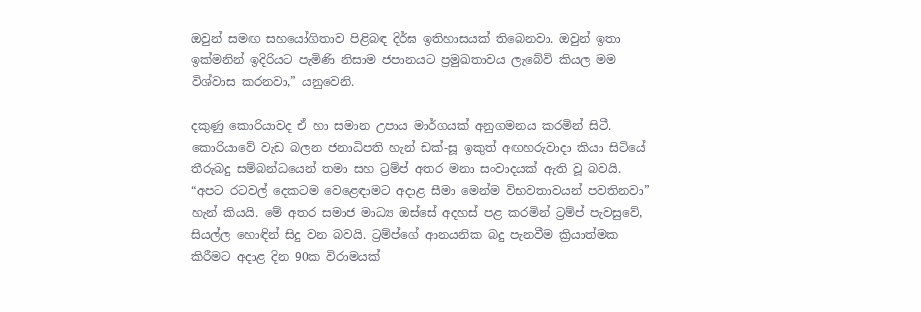ඔවුන් සමඟ සහයෝගිතාව පිළිබඳ දිර්ඝ ඉතිහාසයක් තිබෙනවා. ඔවුන් ඉතා ඉක්මනින් ඉදිරියට පැමිණි නිසාම ජපානයට ප්‍රමුඛතාවය ලැබේවි කියල මම විශ්වාස කරනවා,” යනුවෙනි.

දකුණු කොරියාවද ඒ හා සමාන උපාය මාර්ගයක් අනුගමනය කරමින් සිටී. කොරියාවේ වැඩ බලන ජනාධිපති හැන් ඩක්-සූ ඉකුත් අඟහරුවාදා කියා සිටියේ තීරුබදු සම්බන්ධයෙන් තමා සහ ට්‍රම්ප් අතර මනා සංවාදයක් ඇති වූ බවයි. “අපට රටවල් දෙකටම වෙළෙඳාමට අදාළ සීමා මෙන්ම විභවතාවයන් පවතිනවා” හැන් කියයි. මේ අතර සමාජ මාධ්‍ය ඔස්සේ අදහස් පළ කරමින් ට්‍රම්ප් පැවසුවේ, සියල්ල හොඳින් සිදු වන බවයි. ට්‍රම්ප්ගේ ආනයනික බදු පැනවීම ක්‍රියාත්මක කිරීමට අදාළ දින 90ක විරාමයක්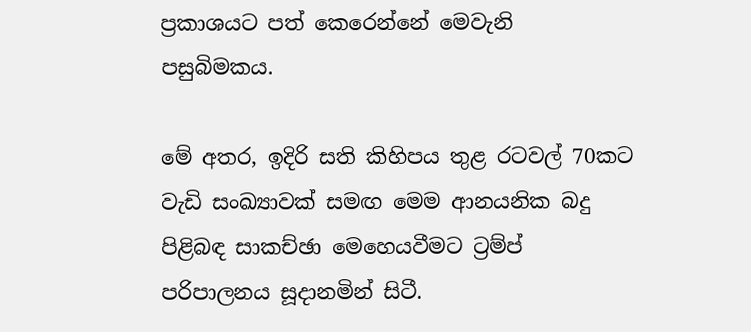ප්‍රකාශයට පත් කෙරෙන්නේ මෙවැනි පසුබිමකය.

මේ අතර, ඉදිරි සති කිහිපය තුළ රටවල් 70කට වැඩි සංඛ්‍යාවක් සමඟ මෙම ආනයනික බදු පිළිබඳ සාකච්ඡා මෙහෙයවීමට ට්‍රම්ප් පරිපාලනය සූදානමින් සිටී.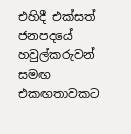එහිදී එක්සත් ජනපදයේ හවුල්කරුවන් සමඟ එකඟතාවකට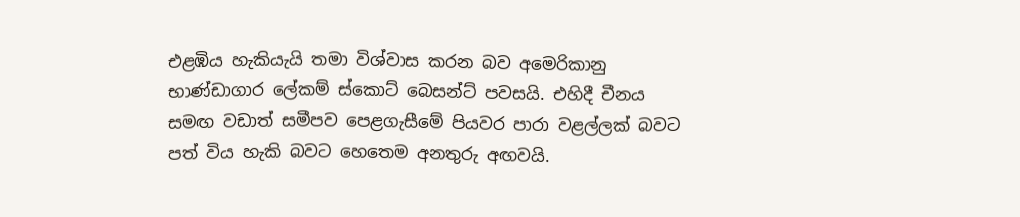එළඹිය හැකියැයි තමා විශ්වාස කරන බව අමෙරිකානු භාණ්ඩාගාර ලේකම් ස්කොට් බෙසන්ට් පවසයි. එහිදී චීනය සමඟ වඩාත් සමීපව පෙළගැසීමේ පියවර පාරා වළල්ලක් බවට පත් විය හැකි බවට හෙතෙම අනතුරු අඟවයි.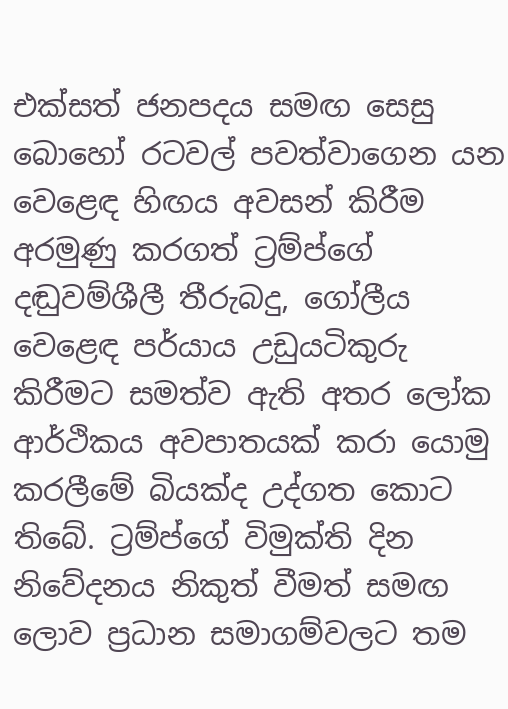එක්සත් ජනපදය සමඟ සෙසු බොහෝ රටවල් පවත්වාගෙන යන වෙළෙඳ හිඟය අවසන් කිරීම අරමුණු කරගත් ට්‍රම්ප්ගේ දඬුවම්ශීලී තීරුබදු, ගෝලීය වෙළෙඳ පර්යාය උඩුයටිකුරු කිරීමට සමත්ව ඇති අතර ලෝක ආර්ථිකය අවපාතයක් කරා යොමු කරලීමේ බියක්ද උද්ගත කොට තිබේ. ට්‍රම්‍ප්ගේ විමුක්ති දින නිවේදනය නිකුත් වීමත් සමඟ ලොව ප්‍රධාන සමාගම්වලට තම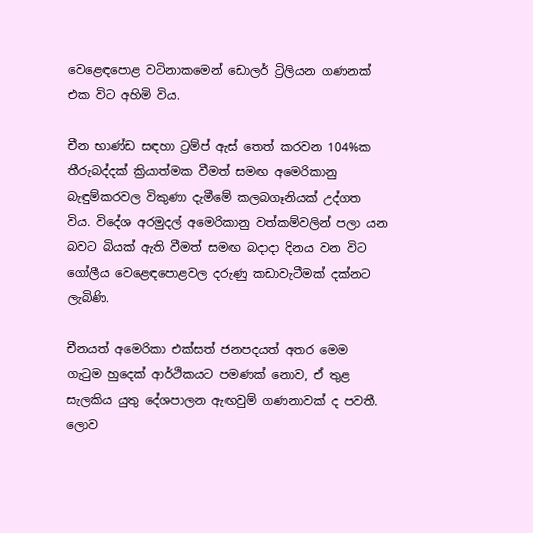වෙළෙඳපොළ වටිනාකමෙන් ඩොලර් ට්‍රිලියන ගණනක් එක විට අහිමි විය.

චීන භාණ්ඩ සඳහා ට්‍රම්ප් ඇස් තෙත් කරවන 104%ක තීරුබද්දක් ක්‍රියාත්මක වීමත් සමඟ අමෙරිකානු බැඳුම්කරවල විකුණා දැමීමේ කලබගෑනියක් උද්ගත විය. විදේශ අරමුදල් අමෙරිකානු වත්කම්වලින් පලා යන බවට බියක් ඇති වීමත් සමඟ බදාදා දිනය වන විට ගෝලීය වෙළෙඳපොළවල දරුණු කඩාවැටීමක් දක්නට ලැබිණි.

චීනයත් අමෙරිකා එක්සත් ජනපදයත් අතර මෙම ගැටුම හුදෙක් ආර්ථිකයට පමණක් නොව, ඒ තුළ සැලකිය යුතු දේශපාලන ඇඟවුම් ගණනාවක් ද පවතී. ලොව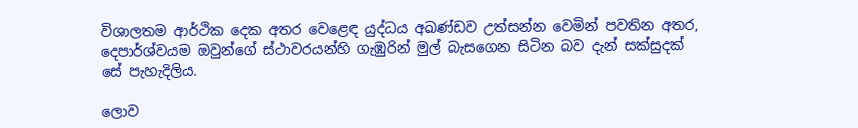විශාලතම ආර්ථික දෙක අතර වෙළෙඳ යුද්ධය අඛණ්ඩව උත්සන්න වෙමින් පවතින අතර, දෙපාර්ශ්වයම ඔවුන්ගේ ස්ථාවරයන්හි ගැඹුරින් මුල් බැසගෙන සිටින බව දැන් සක්සුදක් සේ පැහැදිලිය.

ලොව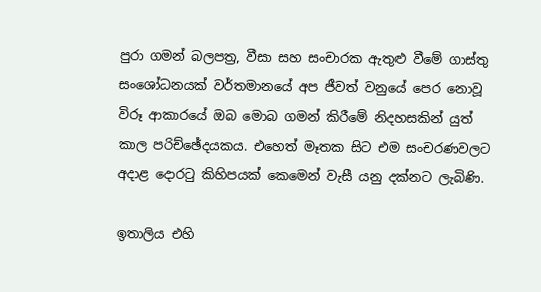පුරා ගමන් බලපත්‍ර, වීසා සහ සංචාරක ඇතුළු වීමේ ගාස්තු සංශෝධනයක් වර්තමානයේ අප ජීවත් වනුයේ පෙර නොවූ විරූ ආකාරයේ ඔබ මොබ ගමන් කිරීමේ නිදහසකින් යුත් කාල පරිච්ඡේදයකය. එහෙත් මෑතක සිට එම සංචරණවලට අදාළ දොරටු කිහිපයක් කෙමෙන් වැසී යනු දක්නට ලැබිණි.

ඉතාලිය එහි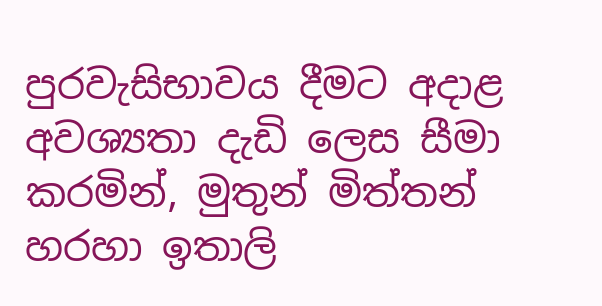පුරවැසිභාවය දීමට අදාළ අවශ්‍යතා දැඩි ලෙස සීමා කරමින්, මුතුන් මිත්තන් හරහා ඉතාලි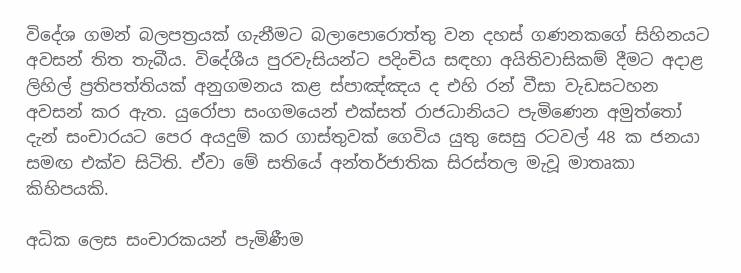විදේශ ගමන් බලපත්‍රයක් ගැනීමට බලාපොරොත්තු වන දහස් ගණනකගේ සිහිනයට අවසන් තිත තැබීය. විදේශීය පුරවැසියන්ට පදිංචිය සඳහා අයිතිවාසිකම් දීමට අදාළ ලිහිල් ප්‍රතිපත්තියක් අනුගමනය කළ ස්පාඤ්ඤය ද එහි රන් වීසා වැඩසටහන අවසන් කර ඇත. යුරෝපා සංගමයෙන් එක්සත් රාජධානියට පැමිණෙන අමුත්තෝ දැන් සංචාරයට පෙර අයදුම් කර ගාස්තුවක් ගෙවිය යුතු සෙසු රටවල් 48 ක ජනයා සමඟ එක්ව සිටිති. ඒවා මේ සතියේ අන්තර්ජාතික සිරස්තල මැවූ මාතෘකා කිහිපයකි.

අධික ලෙස සංචාරකයන් පැමිණීම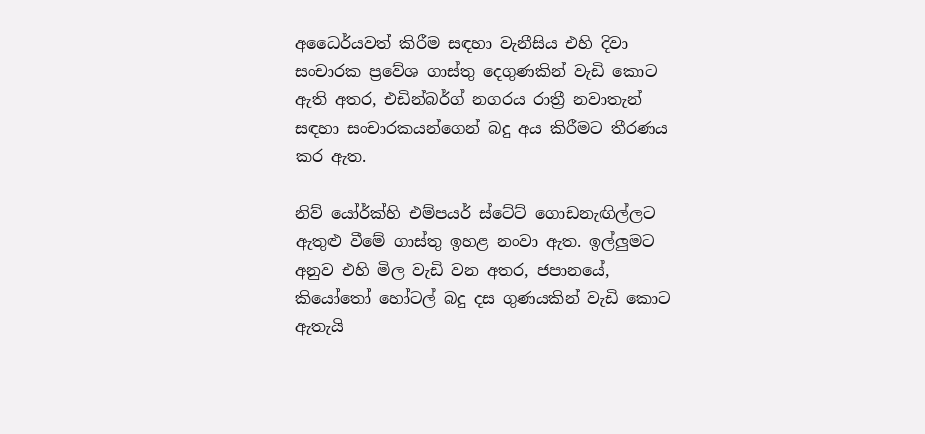අධෛර්යවත් කිරීම සඳහා වැනීසිය එහි දිවා සංචාරක ප්‍රවේශ ගාස්තු දෙගුණකින් වැඩි කොට ඇති අතර, එඩින්බර්ග් නගරය රාත්‍රී නවාතැන් සඳහා සංචාරකයන්ගෙන් බදු අය කිරීමට තීරණය කර ඇත.

නිව් යෝර්ක්හි එම්පයර් ස්ටේට් ගොඩනැඟිල්ලට ඇතුළු වීමේ ගාස්තු ඉහළ නංවා ඇත. ඉල්ලුමට අනුව එහි මිල වැඩි වන අතර, ජපානයේ, කියෝතෝ හෝටල් බදු දස ගුණයකින් වැඩි කොට ඇතැයි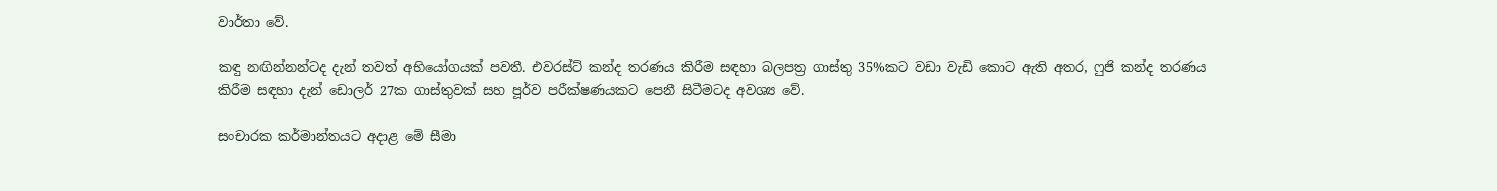වාර්තා වේ.

කඳු නඟින්නන්ටද දැන් තවත් අභියෝගයක් පවතී. එවරස්ට් කන්ද තරණය කිරීම සඳහා බලපත්‍ර ගාස්තු 35%කට වඩා වැඩි කොට ඇති අතර, ෆුජි කන්ද තරණය කිරීම සඳහා දැන් ඩොලර් 27ක ගාස්තුවක් සහ පූර්ව පරීක්ෂණයකට පෙනී සිටීමටද අවශ්‍ය වේ.

සංචාරක කර්මාන්තයට අදාළ මේ සීමා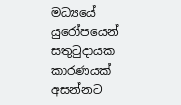මධ්‍යයේ යුරෝපයෙන් සතුටුදායක කාරණයක් අසන්නට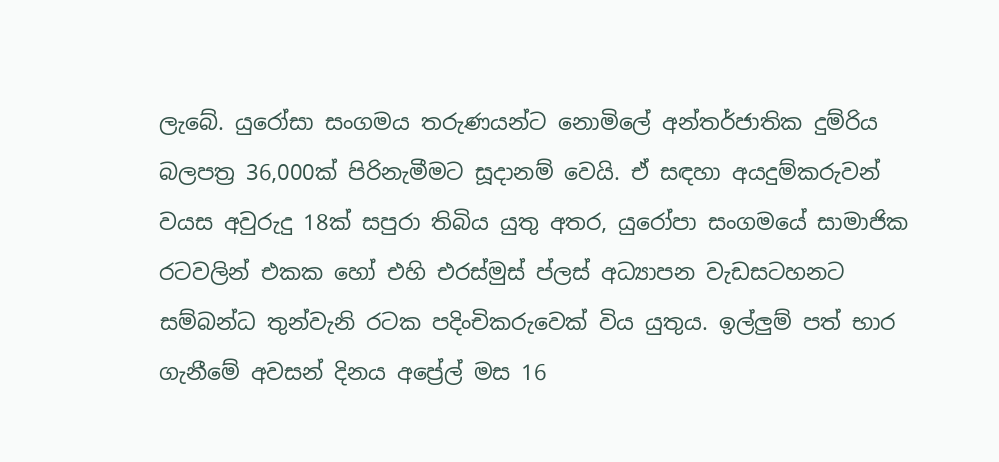ලැබේ. යුරෝසා සංගමය තරුණයන්ට නොමිලේ අන්තර්ජාතික දුම්රිය බලපත්‍ර 36,000ක් පිරිනැමීමට සූදානම් වෙයි. ඒ සඳහා අයදුම්කරුවන් වයස අවුරුදු 18ක් සපුරා තිබිය යුතු අතර, යුරෝපා සංගමයේ සාමාජික රටවලින් එකක හෝ එහි එරස්මුස් ප්ලස් අධ්‍යාපන වැඩසටහනට සම්බන්ධ තුන්වැනි රටක පදිංචිකරුවෙක් විය යුතුය. ඉල්ලුම් පත් භාර ගැනීමේ අවසන් දිනය අප්‍රේල් මස 16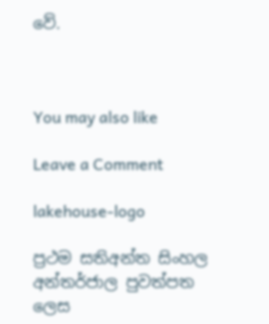වේ.



You may also like

Leave a Comment

lakehouse-logo

ප්‍රථම සතිඅන්ත සිංහල අන්තර්ජාල පුවත්පත ලෙස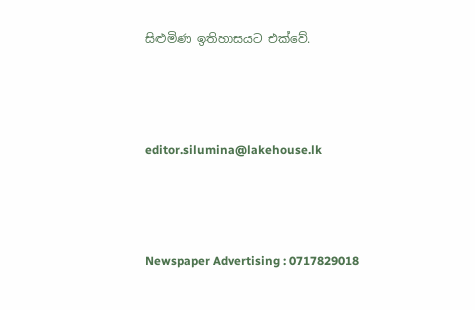සිළුමිණ ඉතිහාසයට එක්වේ.



editor.silumina@lakehouse.lk



Newspaper Advertising : 0717829018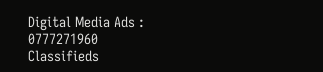Digital Media Ads : 0777271960
Classifieds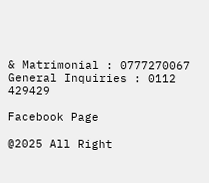& Matrimonial : 0777270067
General Inquiries : 0112 429429

Facebook Page

@2025 All Right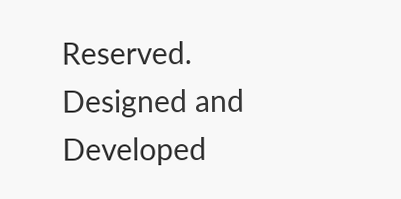Reserved. Designed and Developed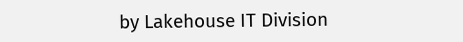by Lakehouse IT Division